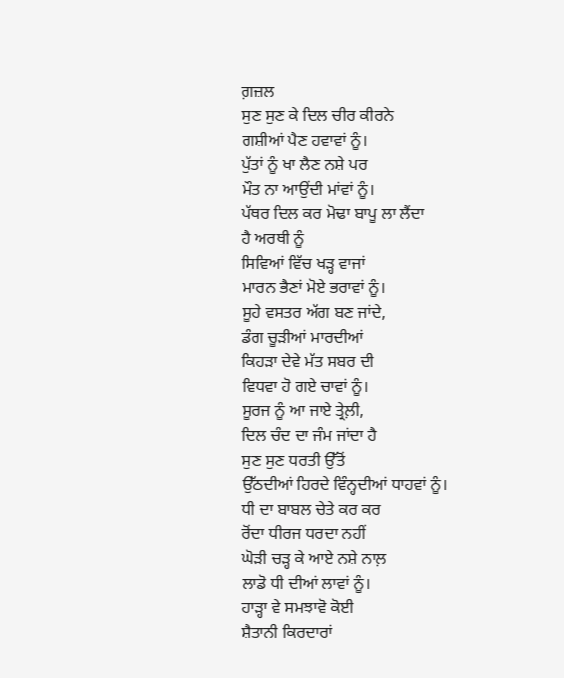ਗ਼ਜ਼ਲ
ਸੁਣ ਸੁਣ ਕੇ ਦਿਲ ਚੀਰ ਕੀਰਨੇ
ਗਸ਼ੀਆਂ ਪੈਣ ਹਵਾਵਾਂ ਨੂੰ।
ਪੁੱਤਾਂ ਨੂੰ ਖਾ ਲੈਣ ਨਸ਼ੇ ਪਰ
ਮੌਤ ਨਾ ਆਉਂਦੀ ਮਾਂਵਾਂ ਨੂੰ।
ਪੱਥਰ ਦਿਲ ਕਰ ਮੋਢਾ ਬਾਪੂ ਲਾ ਲੈਂਦਾ
ਹੈ ਅਰਥੀ ਨੂੰ
ਸਿਵਿਆਂ ਵਿੱਚ ਖੜ੍ਹ ਵਾਜਾਂ
ਮਾਰਨ ਭੈਣਾਂ ਮੋਏ ਭਰਾਵਾਂ ਨੂੰ।
ਸੂਹੇ ਵਸਤਰ ਅੱਗ ਬਣ ਜਾਂਦੇ,
ਡੰਗ ਚੂੜੀਆਂ ਮਾਰਦੀਆਂ
ਕਿਹੜਾ ਦੇਵੇ ਮੱਤ ਸਬਰ ਦੀ
ਵਿਧਵਾ ਹੋ ਗਏ ਚਾਵਾਂ ਨੂੰ।
ਸੂਰਜ ਨੂੰ ਆ ਜਾਏ ਤ੍ਰੇਲ਼ੀ,
ਦਿਲ ਚੰਦ ਦਾ ਜੰਮ ਜਾਂਦਾ ਹੈ
ਸੁਣ ਸੁਣ ਧਰਤੀ ਉੱਤੋਂ
ਉੱਠਦੀਆਂ ਹਿਰਦੇ ਵਿੰਨ੍ਹਦੀਆਂ ਧਾਹਵਾਂ ਨੂੰ।
ਧੀ ਦਾ ਬਾਬਲ ਚੇਤੇ ਕਰ ਕਰ
ਰੋਂਦਾ ਧੀਰਜ ਧਰਦਾ ਨਹੀਂ
ਘੋੜੀ ਚੜ੍ਹ ਕੇ ਆਏ ਨਸ਼ੇ ਨਾਲ਼
ਲਾਡੋ ਧੀ ਦੀਆਂ ਲਾਵਾਂ ਨੂੰ।
ਹਾੜ੍ਹਾ ਵੇ ਸਮਝਾਵੋ ਕੋਈ
ਸ਼ੈਤਾਨੀ ਕਿਰਦਾਰਾਂ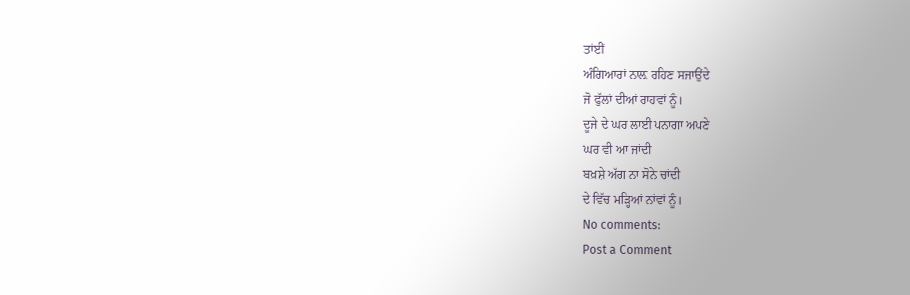ਤਾਂਈਂ
ਅੰਗਿਆਰਾਂ ਨਾਲ਼ ਰਹਿਣ ਸਜਾਉਂਦੇ
ਜੋ ਫੁੱਲਾਂ ਦੀਆਂ ਰਾਹਵਾਂ ਨੂੰ।
ਦੂਜੇ ਦੇ ਘਰ ਲਾਈ ਪਨਾਗਾ ਅਪਣੇ
ਘਰ ਵੀ ਆ ਜਾਂਦੀ
ਬਖ਼ਸ਼ੇ ਅੱਗ ਨਾ ਸੋਨੇ ਚਾਂਦੀ
ਦੇ ਵਿੱਚ ਮੜ੍ਹਿਆਂ ਨਾਂਵਾਂ ਨੂੰ।
No comments:
Post a Comment